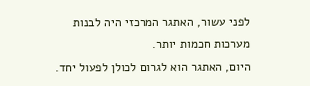לפני עשור, האתגר המרכזי היה לבנות מערכות חכמות יותר.
היום, האתגר הוא לגרום לכולן לפעול יחד.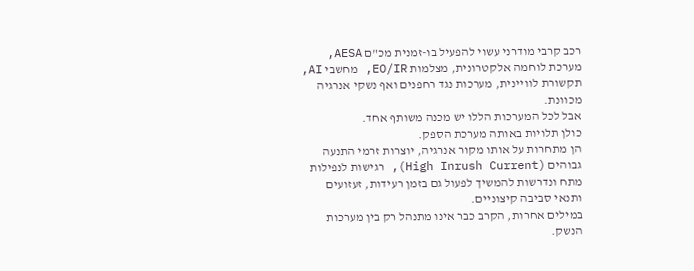רכב קרבי מודרני עשוי להפעיל בו-זמנית מכ"ם AESA, מערכת לוחמה אלקטרונית, מצלמות EO/IR, מחשבי AI, תקשורת לוויינית, מערכות נגד רחפנים ואף נשקי אנרגיה מכוונת.
אבל לכל המערכות הללו יש מכנה משותף אחד.
כולן תלויות באותה מערכת הספק.
הן מתחרות על אותו מקור אנרגיה, יוצרות זרמי התנעה גבוהים (High Inrush Current), רגישות לנפילות מתח ונדרשות להמשיך לפעול גם בזמן רעידות, זעזועים ותנאי סביבה קיצוניים.
במילים אחרות, הקרב כבר אינו מתנהל רק בין מערכות הנשק.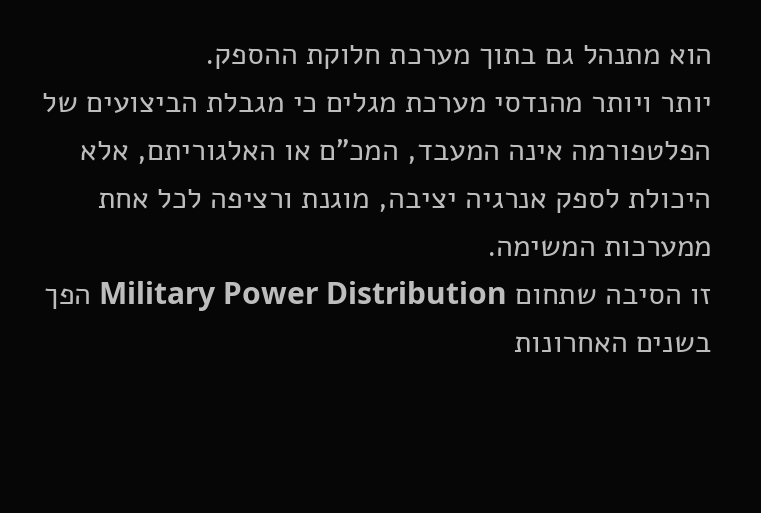הוא מתנהל גם בתוך מערכת חלוקת ההספק.
יותר ויותר מהנדסי מערכת מגלים כי מגבלת הביצועים של הפלטפורמה אינה המעבד, המכ"ם או האלגוריתם, אלא היכולת לספק אנרגיה יציבה, מוגנת ורציפה לכל אחת ממערכות המשימה.
זו הסיבה שתחום Military Power Distribution הפך בשנים האחרונות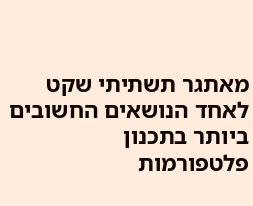מאתגר תשתיתי שקט לאחד הנושאים החשובים ביותר בתכנון פלטפורמות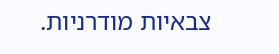צבאיות מודרניות.